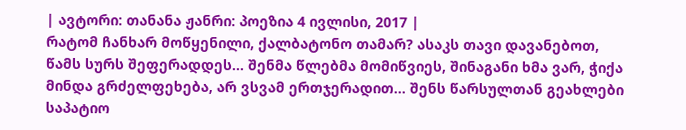| ავტორი: თანანა ჟანრი: პოეზია 4 ივლისი, 2017 |
რატომ ჩანხარ მოწყენილი, ქალბატონო თამარ? ასაკს თავი დავანებოთ, წამს სურს შეფერადდეს... შენმა წლებმა მომიწვიეს, შინაგანი ხმა ვარ, ჭიქა მინდა გრძელფეხება, არ ვსვამ ერთჯერადით... შენს წარსულთან გეახლები საპატიო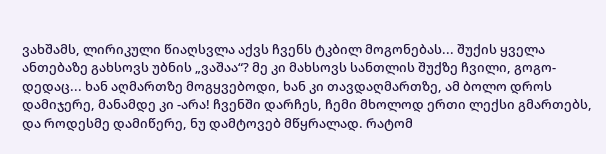ვახშამს, ლირიკული წიაღსვლა აქვს ჩვენს ტკბილ მოგონებას... შუქის ყველა ანთებაზე გახსოვს უბნის „ვაშაა“? მე კი მახსოვს სანთლის შუქზე ჩვილი, გოგო-დედაც... ხან აღმართზე მოგყვებოდი, ხან კი თავდაღმართზე, ამ ბოლო დროს დამიჯერე, მანამდე კი -არა! ჩვენში დარჩეს, ჩემი მხოლოდ ერთი ლექსი გმართებს, და როდესმე დამიწერე, ნუ დამტოვებ მწყრალად. რატომ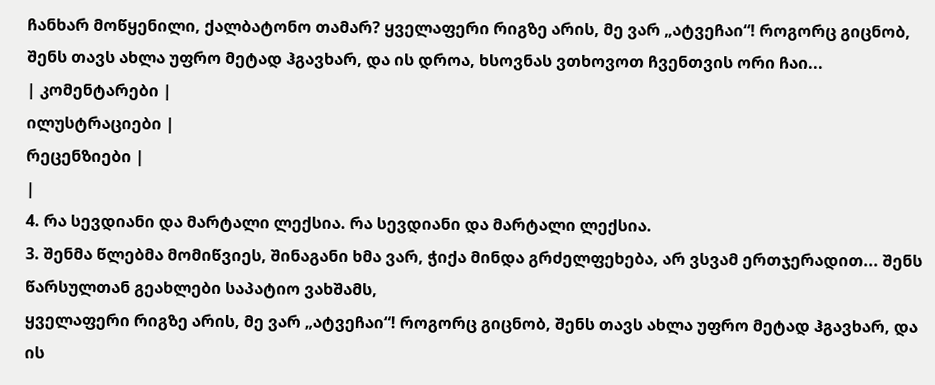ჩანხარ მოწყენილი, ქალბატონო თამარ? ყველაფერი რიგზე არის, მე ვარ „ატვეჩაი“! როგორც გიცნობ, შენს თავს ახლა უფრო მეტად ჰგავხარ, და ის დროა, ხსოვნას ვთხოვოთ ჩვენთვის ორი ჩაი...
| კომენტარები |
ილუსტრაციები |
რეცენზიები |
|
4. რა სევდიანი და მარტალი ლექსია. რა სევდიანი და მარტალი ლექსია.
3. შენმა წლებმა მომიწვიეს, შინაგანი ხმა ვარ, ჭიქა მინდა გრძელფეხება, არ ვსვამ ერთჯერადით... შენს წარსულთან გეახლები საპატიო ვახშამს,
ყველაფერი რიგზე არის, მე ვარ „ატვეჩაი“! როგორც გიცნობ, შენს თავს ახლა უფრო მეტად ჰგავხარ, და ის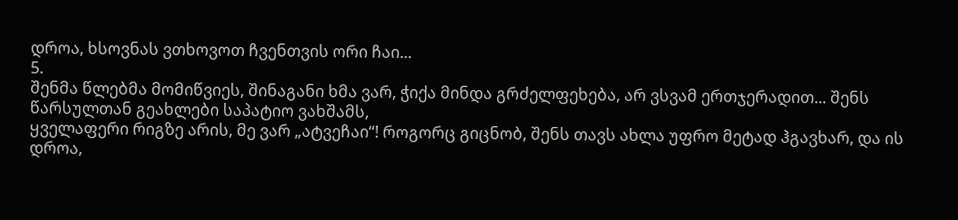დროა, ხსოვნას ვთხოვოთ ჩვენთვის ორი ჩაი...
5.
შენმა წლებმა მომიწვიეს, შინაგანი ხმა ვარ, ჭიქა მინდა გრძელფეხება, არ ვსვამ ერთჯერადით... შენს წარსულთან გეახლები საპატიო ვახშამს,
ყველაფერი რიგზე არის, მე ვარ „ატვეჩაი“! როგორც გიცნობ, შენს თავს ახლა უფრო მეტად ჰგავხარ, და ის დროა,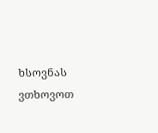ხსოვნას ვთხოვოთ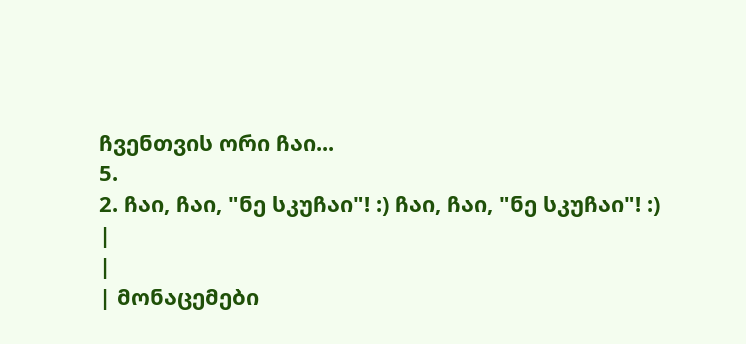ჩვენთვის ორი ჩაი...
5.
2. ჩაი, ჩაი, "ნე სკუჩაი"! :) ჩაი, ჩაი, "ნე სკუჩაი"! :)
|
|
| მონაცემები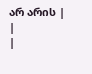არ არის |
|
|